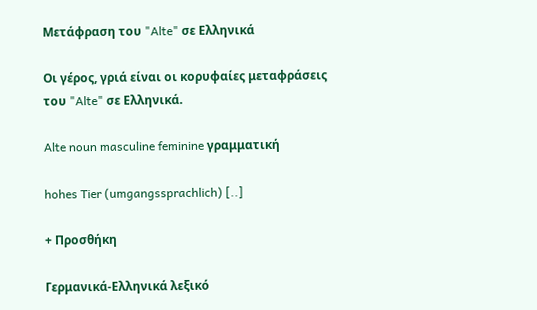Μετάφραση του "Alte" σε Ελληνικά

Οι γέρος, γριά είναι οι κορυφαίες μεταφράσεις του "Alte" σε Ελληνικά.

Alte noun masculine feminine γραμματική

hohes Tier (umgangssprachlich) [..]

+ Προσθήκη

Γερμανικά-Ελληνικά λεξικό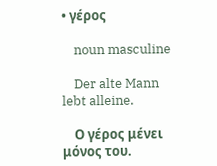• γέρος

    noun masculine

    Der alte Mann lebt alleine.

    Ο γέρος μένει μόνος του.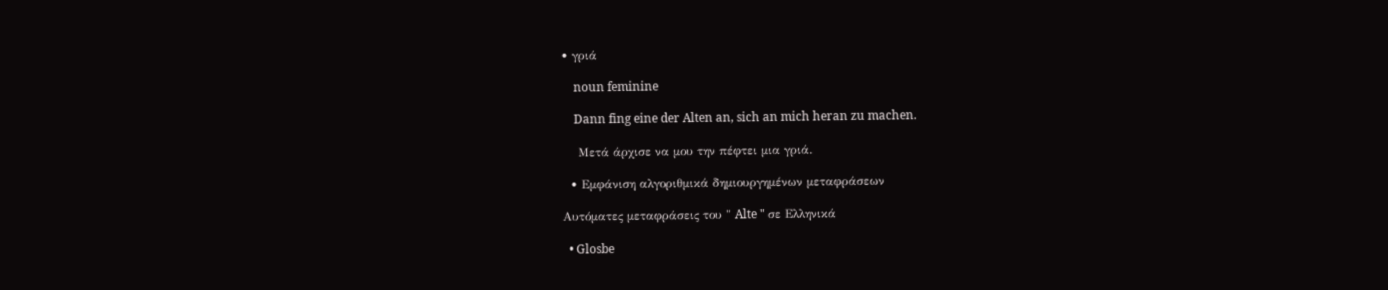• γριά

    noun feminine

    Dann fing eine der Alten an, sich an mich heran zu machen.

    Μετά άρχισε να μου την πέφτει μια γριά.

  • Εμφάνιση αλγοριθμικά δημιουργημένων μεταφράσεων

Αυτόματες μεταφράσεις του " Alte " σε Ελληνικά

  • Glosbe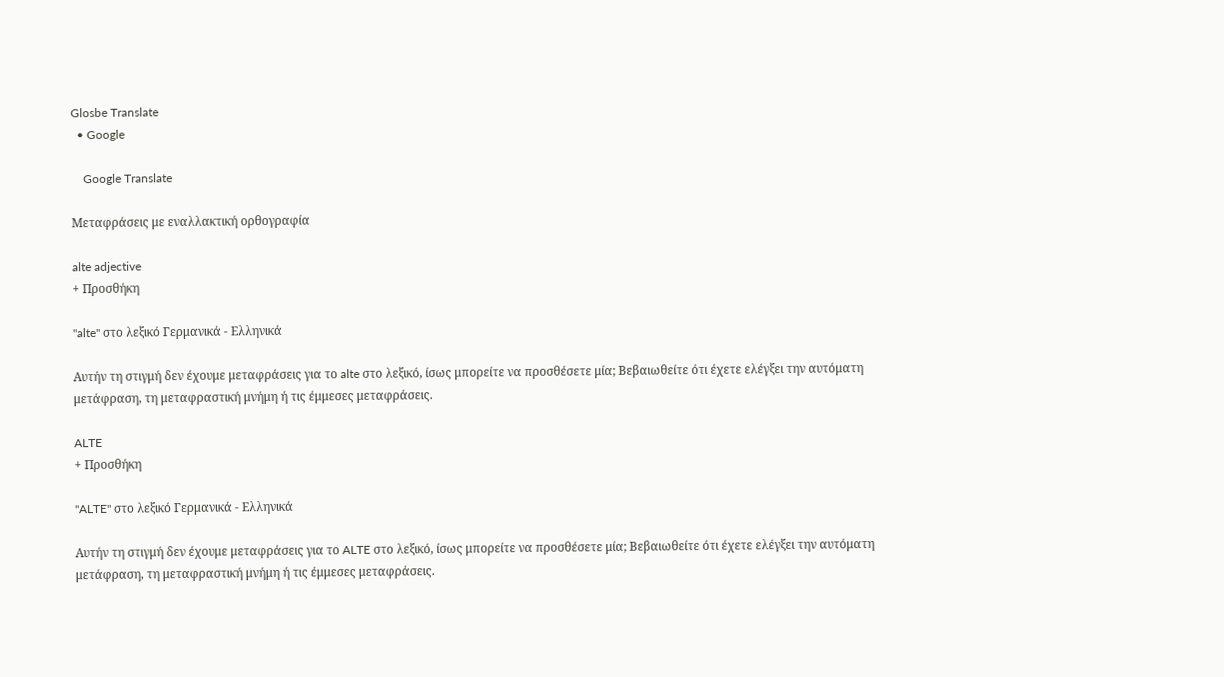Glosbe Translate
  • Google

    Google Translate

Μεταφράσεις με εναλλακτική ορθογραφία

alte adjective
+ Προσθήκη

"alte" στο λεξικό Γερμανικά - Ελληνικά

Αυτήν τη στιγμή δεν έχουμε μεταφράσεις για το alte στο λεξικό, ίσως μπορείτε να προσθέσετε μία; Βεβαιωθείτε ότι έχετε ελέγξει την αυτόματη μετάφραση, τη μεταφραστική μνήμη ή τις έμμεσες μεταφράσεις.

ALTE
+ Προσθήκη

"ALTE" στο λεξικό Γερμανικά - Ελληνικά

Αυτήν τη στιγμή δεν έχουμε μεταφράσεις για το ALTE στο λεξικό, ίσως μπορείτε να προσθέσετε μία; Βεβαιωθείτε ότι έχετε ελέγξει την αυτόματη μετάφραση, τη μεταφραστική μνήμη ή τις έμμεσες μεταφράσεις.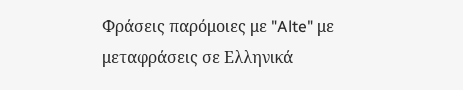Φράσεις παρόμοιες με "Alte" με μεταφράσεις σε Ελληνικά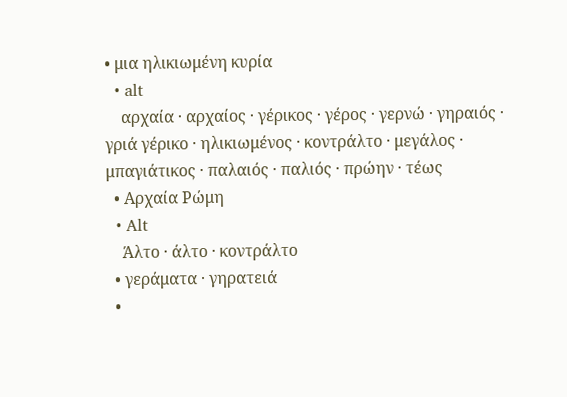• μια ηλικιωμένη κυρία
  • alt
    αρχαία · αρχαίος · γέρικος · γέρος · γερνώ · γηραιός · γριά γέρικο · ηλικιωμένος · κοντράλτο · μεγάλος · μπαγιάτικος · παλαιός · παλιός · πρώην · τέως
  • Αρχαία Ρώμη
  • Alt
    Άλτο · άλτο · κοντράλτο
  • γεράματα · γηρατειά
  •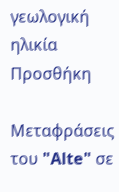γεωλογική ηλικία
Προσθήκη

Μεταφράσεις του "Alte" σε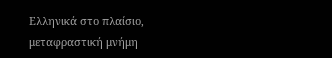Ελληνικά στο πλαίσιο, μεταφραστική μνήμη